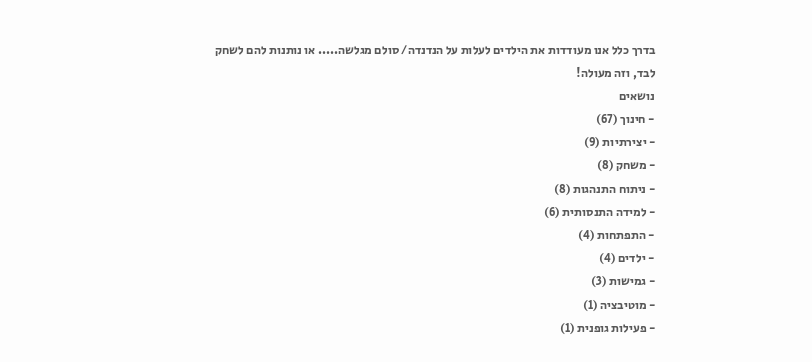בדרך כלל אנו מעודדות את הילדים לעלות על הנדנדה/ סולם מגלשה..... או נותנות להם לשחק לבד, וזה מעולה!
נושאים
- חינוך (67)
- יצירתיות (9)
- משחק (8)
- ניתוח התנהגות (8)
- למידה התנסותית (6)
- התפתחות (4)
- ילדים (4)
- גמישות (3)
- מוטיבציה (1)
- פעילות גופנית (1)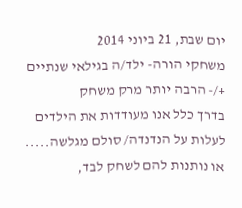יום שבת, 21 ביוני 2014
משחקי הורה- ילד/ה בגילאי שנתיים +/- הרבה יותר מרק משחק
בדרך כלל אנו מעודדות את הילדים לעלות על הנדנדה/ סולם מגלשה..... או נותנות להם לשחק לבד,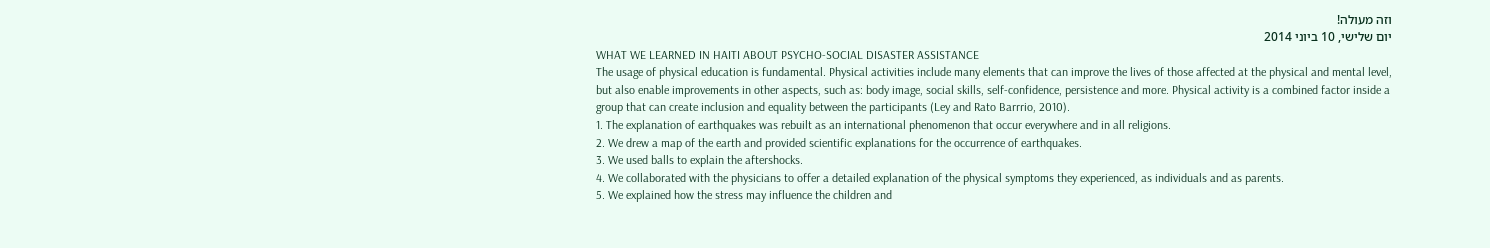וזה מעולה!
יום שלישי, 10 ביוני 2014
WHAT WE LEARNED IN HAITI ABOUT PSYCHO-SOCIAL DISASTER ASSISTANCE
The usage of physical education is fundamental. Physical activities include many elements that can improve the lives of those affected at the physical and mental level, but also enable improvements in other aspects, such as: body image, social skills, self-confidence, persistence and more. Physical activity is a combined factor inside a group that can create inclusion and equality between the participants (Ley and Rato Barrrio, 2010).
1. The explanation of earthquakes was rebuilt as an international phenomenon that occur everywhere and in all religions.
2. We drew a map of the earth and provided scientific explanations for the occurrence of earthquakes.
3. We used balls to explain the aftershocks.
4. We collaborated with the physicians to offer a detailed explanation of the physical symptoms they experienced, as individuals and as parents.
5. We explained how the stress may influence the children and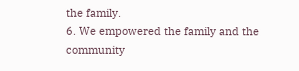the family.
6. We empowered the family and the community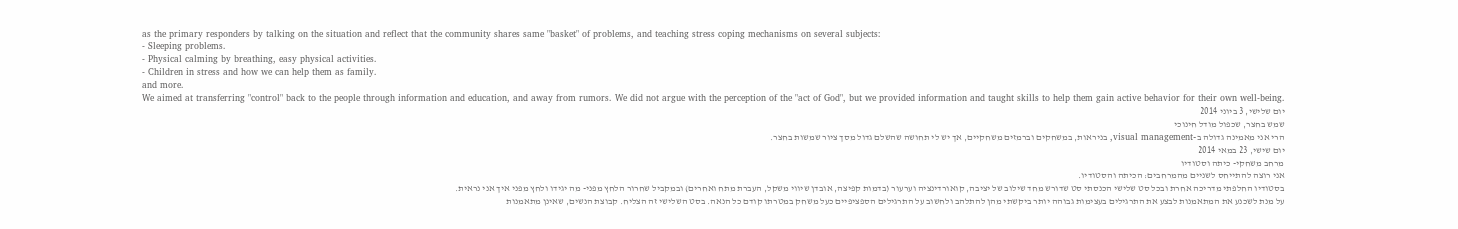as the primary responders by talking on the situation and reflect that the community shares same "basket" of problems, and teaching stress coping mechanisms on several subjects:
- Sleeping problems.
- Physical calming by breathing, easy physical activities.
- Children in stress and how we can help them as family.
and more.
We aimed at transferring "control" back to the people through information and education, and away from rumors. We did not argue with the perception of the "act of God", but we provided information and taught skills to help them gain active behavior for their own well-being.
יום שלישי, 3 ביוני 2014
שמש בחצר, שכפול מודל חינוכי
הרי אני מאמינה גדולה ב-visual management, בניראות, במשחקים וברמזים משחקיים, אך יש לי תחושה שהשלם גדול מסך ציור שמשות בחצר.
יום שישי, 23 במאי 2014
מרחב משחקי- כיתה וסטודיו
אני רוצה להתייחס לשניים מהמרחבים: הכיתה והסטודיו.
בסטודיו החלפתי מדריכה אחרת ובכל סט שלישי הכנסתי סט שדורש מחד שילוב של יציבה, קואורדינציה וערעור (בדמות קפיצה, אובדן שיווי משקל, העברת מתח ואחרים) ובמקביל שחרור הלחץ מפני- מה יגידו ולחץ מפני איך אני נראית.
על מנת לשכנע את המתאמנות לבצע את התרגילים בעצימות גבוהה יותר ביקשתי מהן להתלהב ולחשוב על התרגילים הספציפיים כעל משחק במטרתו קודם כל הנאה. בסט השלישי זה הצליח. קבוצת הנשים, שאינן מתאמנות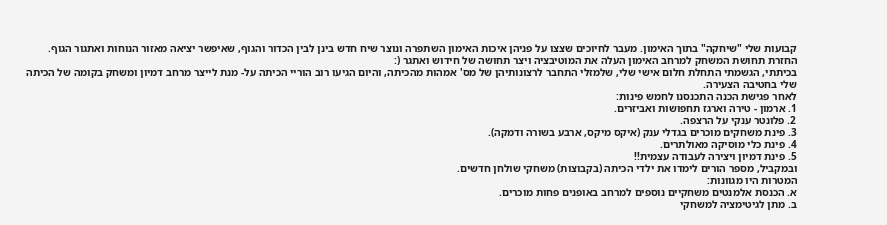קבועות שלי "שיחקה" בתוך האימון. מעבר לחיוכים שצצו על פניהן איכות האימון השתפרה ונוצר שיח חדש בינן לבין הכדור והגוף, שאיפשר יציאה מאזור הנוחות ואתגור הגוף.
החזרת תחושת המשחק למרחב האימון העלה את המוטיבציה ויצר תחושה של חידוש ואתגר (:
בכיתתי, הגשמתי התחלת חלום אישי שלי, שלמזלי התחבר לרצונותיהן של מס' אמהות מהכיתה, והיום הגיעו רוב הוריי הכיתה על- מנת לייצר מרחב דמיון ומשחק בקומה של הכיתה שלי בחטיבה הצעירה.
לאחר פגישת הכנה התכנסנו לחמש פינות:
1. ארמון - טירה וארגז תחפושות ואביזרים.
2. פלונטר ענקי על הרצפה.
3. פינת משחקים מוכרים בגדלי ענק (איקס מיקס, ארבע בשורה ודמקה).
4. פינת כלי מוסיקה מאולתרים.
5. פינת דמיון ויצירה לעבודה עצמית!!
ובמקביל, מספר הורים לימדו את ילדי הכיתה (בקבוצות) משחקי שולחן חדשים.
המטרות היו מגוונות:
א. הכנסת אלמנטים משחקיים נוספים למרחב באופנים פחות מוכרים.
ב. מתן לגיטימציה למשחקי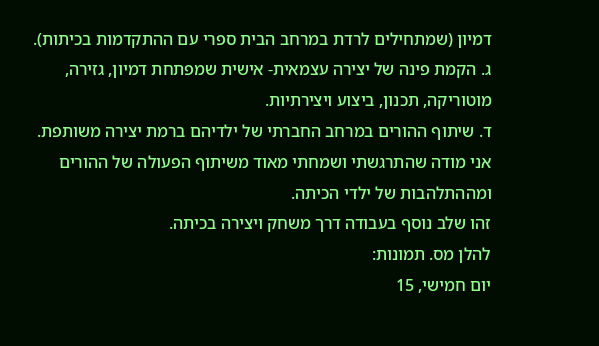דמיון (שמתחילים לרדת במרחב הבית ספרי עם ההתקדמות בכיתות).
ג. הקמת פינה של יצירה עצמאית- אישית שמפתחת דמיון, גזירה, מוטוריקה, תכנון, ביצוע ויצירתיות.
ד. שיתוף ההורים במרחב החברתי של ילדיהם ברמת יצירה משותפת.
אני מודה שהתרגשתי ושמחתי מאוד משיתוף הפעולה של ההורים ומההתלהבות של ילדי הכיתה.
זהו שלב נוסף בעבודה דרך משחק ויצירה בכיתה.
להלן מס. תמונות:
יום חמישי, 15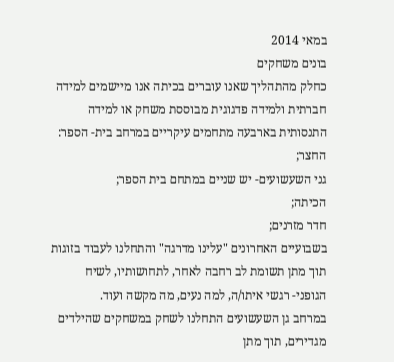במאי 2014
בונים משחקים
כחלק מהתהליך שאנו עוברים בכיתה אנו מיישמים למידה חברתית ולמידה פדגוגית מבוססת משחק או למידה התנסותית בארבעה מתחמים עיקריים במרחב בית- הספר:
החצר;
גני השעשועים- יש שניים במתחם בית הספר;
הכיתה;
חדר מזרנים;
בשבועיים האחרונים "עלינו מדרגה" והתחלנו לעבוד בזוגות תוך מתן תשומת לב רחבה לאחר, לתחושותיו, לשיח הגופני- רגשי איתו/ה, למה נעים, מה מקשה ועוד.
במרחב גן השעשועים התחלנו לשחק במשחקים שהילדים מגדירים, תוך מתן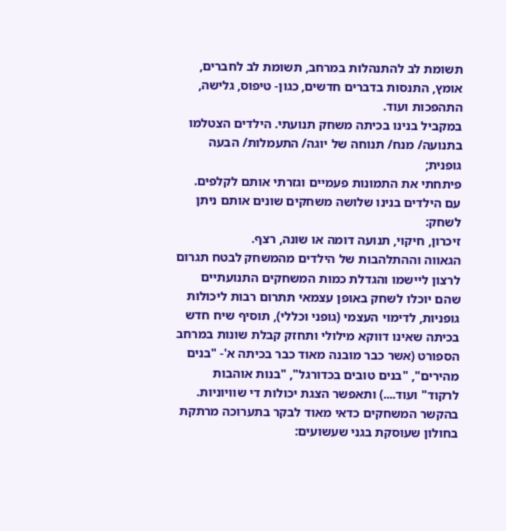תשומת לב להתנהלות במרחב, תשומת לב לחברים, אומץ, התנסות בדברים חדשים, כגון- טיפוס, גלישה, התהפכות ועוד.
במקביל בנינו בכיתה משחק תנועתי. הילדים הצטלמו בתנועה/ מנח/ תנוחה של יוגה/ התעמלות/ הבעה גופנית;
פיתחתי את התמונות פעמיים וגזרתי אותם לקלפים.
עם הילדים בנינו שלושה משחקים שונים אותם ניתן לשחק:
זיכרון, חיקוי, תנועה דומה או שונה, רצף.
הגאווה וההתלהבות של הילדים מהמשחק לבטח תגרום לרצון ליישמו והגדלת כמות המשחקים התנועתיים שהם יוכלו לשחק באופן עצמאי תתרום רבות ליכולות גופניות, לדימוי העצמי (גופני וכללי), תוסיף שיח חדש בכיתה שאינו דווקא מילולי ותחזק קבלת שונות במרחב הספורט (אשר כבר מובנה מאוד כבר בכיתה א'- "בנים מהירים", "בנים טובים בכדורגל", "בנות אוהבות לרקוד" ועוד....) ותאפשר הצגת יכולות די שוויוניות.
בהקשר המשחקים כדאי מאוד לבקר בתערוכה מרתקת בחולון שעוסקת בגני שעשועים: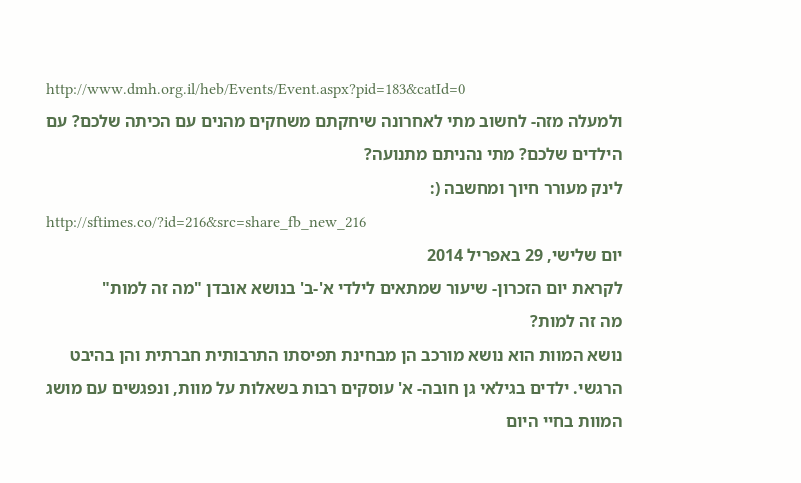http://www.dmh.org.il/heb/Events/Event.aspx?pid=183&catId=0
ולמעלה מזה- לחשוב מתי לאחרונה שיחקתם משחקים מהנים עם הכיתה שלכם? עם הילדים שלכם? מתי נהניתם מתנועה?
לינק מעורר חיוך ומחשבה (:
http://sftimes.co/?id=216&src=share_fb_new_216
יום שלישי, 29 באפריל 2014
לקראת יום הזכרון- שיעור שמתאים לילדי א'-ב' בנושא אובדן "מה זה למות"
מה זה למות?
נושא המוות הוא נושא מורכב הן מבחינת תפיסתו התרבותית חברתית והן בהיבט הרגשי. ילדים בגילאי גן חובה- א' עוסקים רבות בשאלות על מוות, ונפגשים עם מושג המוות בחיי היום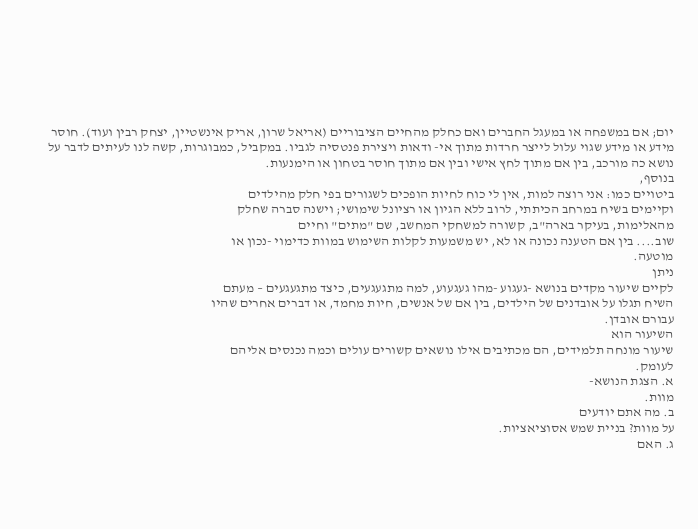יום; אם במשפחה או במעגל החברים ואם כחלק מהחיים הציבוריים (אריאל שרון, אריק אינשטיין, יצחק רבין ועוד). חוסר מידע או מידע שגוי עלול לייצר חרדות מתוך אי- ודאות ויצירת פנטסיה לגביו. במקביל, כמבוגרות, קשה לנו לעיתים לדבר על נושא כה מורכב, בין אם מתוך לחץ אישי ובין אם מתוך חוסר בטחון או הימנעות.
בנוסף,
ביטויים כמו: אני רוצה למות, אין לי כוח לחיות הופכים לשגורים בפי חלק מהילדים
וקיימים בשיח במרחב הכיתתי, לרוב ללא הגיון או רציונל שימושי; וישנה סברה שחלק
מהאלימות, בעיקר בארה"ב, קשורה למשחקי המחשב, שם "מתים" וחיים
שוב.... בין אם הטענה נכונה או לא, יש משמעות לקלות השימוש במוות כדימוי -נכון או
מוטעה.
ניתן
לקיים שיעור מקדים בנושא -געגוע -מהו געגעוע, למה מתגעגעים, כיצד מתגעגעים – מעתם
השיח תגלו על אובדנים של הילדים, בין אם של אנשים, חיות מחמד, או דברים אחרים שהיו
עבורם אובדן.
השיעור הוא
שיעור מונחה תלמידים, הם מכתיבים אילו נושאים קשורים עולים וכמה נכנסים אליהם
לעומק.
א. הצגת הנושא-
מוות.
ב. מה אתם יודעים
על מוות? בניית שמש אסוציאציות.
ג. האם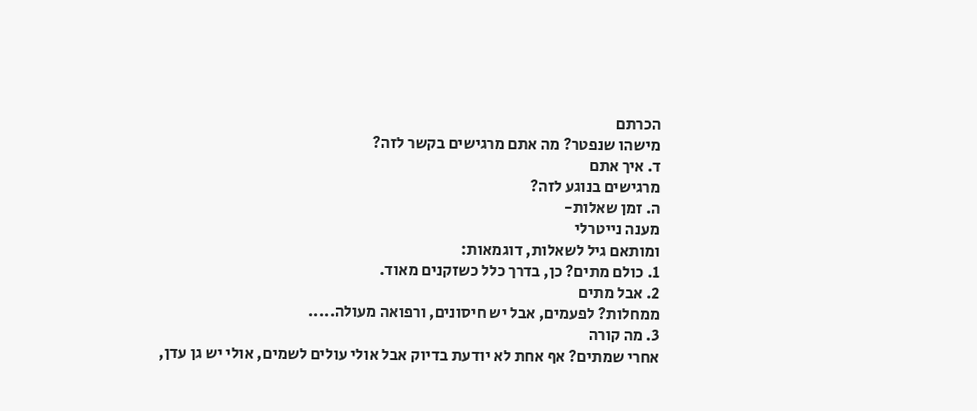הכרתם
מישהו שנפטר? מה אתם מרגישים בקשר לזה?
ד. איך אתם
מרגישים בנוגע לזה?
ה. זמן שאלות-
מענה נייטרלי
ומותאם גיל לשאלות, דוגמאות:
1. כולם מתים? כן, בדרך כלל כשזקנים מאוד.
2. אבל מתים
ממחלות? לפעמים, אבל יש חיסונים, ורפואה מעולה.....
3. מה קורה
אחרי שמתים? אף אחת לא יודעת בדיוק אבל אולי עולים לשמים, אולי יש גן עדן,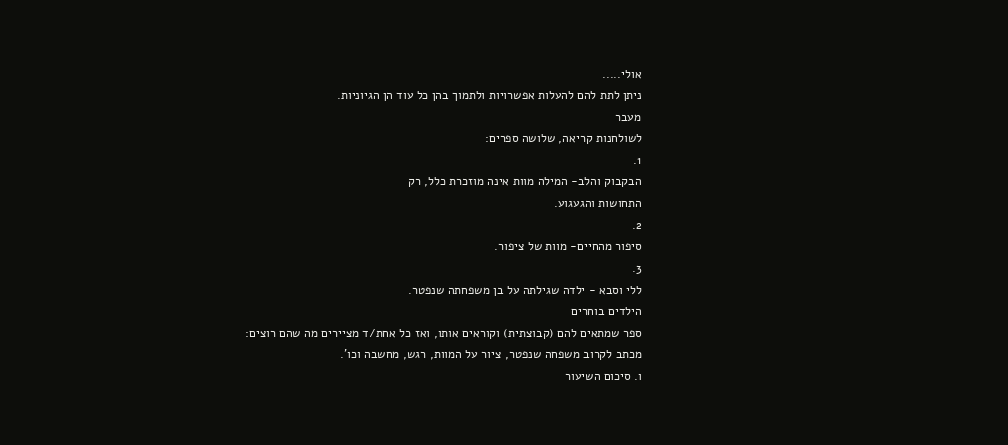אולי.....
ניתן לתת להם להעלות אפשרויות ולתמוך בהן כל עוד הן הגיוניות.
מעבר
לשולחנות קריאה, שלושה ספרים:
1.
הבקבוק והלב- המילה מוות אינה מוזכרת כלל, רק
התחושות והגעגוע.
2.
סיפור מהחיים- מוות של ציפור.
3.
ללי וסבא - ילדה שגילתה על בן משפחתה שנפטר.
הילדים בוחרים
ספר שמתאים להם (קבוצתית) וקוראים אותו, ואז כל אחת/ד מציירים מה שהם רוצים:
מכתב לקרוב משפחה שנפטר, ציור על המוות, רגש, מחשבה וכו'.
ו. סיכום השיעור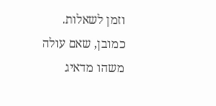וזמן לשאלות.
כמובן, שאם עולה משהו מדאיג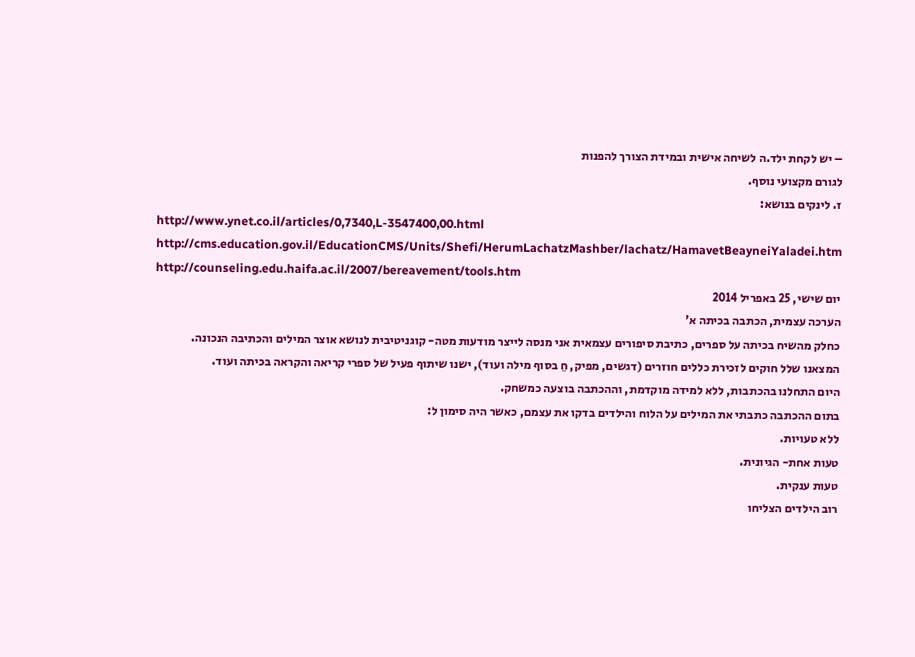– יש לקחת ילד.ה לשיחה אישית ובמידת הצורך להפנות
לגורם מקצועי נוסף.
ז. לינקים בנושא:
http://www.ynet.co.il/articles/0,7340,L-3547400,00.html
http://cms.education.gov.il/EducationCMS/Units/Shefi/HerumLachatzMashber/lachatz/HamavetBeayneiYaladei.htm
http://counseling.edu.haifa.ac.il/2007/bereavement/tools.htm
יום שישי, 25 באפריל 2014
הערכה עצמית, הכתבה בכיתה א'
כחלק מהשיח בכיתה על ספרים, כתיבת סיפורים עצמאית אני מנסה לייצר מודעות מטה- קוגניטיבית לנושא אוצר המילים והכתיבה הנכונה. המצאנו שלל חוקים לזכירת כללים חוזרים (דגשים, מפיק, חֵ בסוף מילה ועוד), ישנו שיתוף פעיל של ספרי קריאה והקראה בכיתה ועוד.
היום התחלנו בהכתבות, ללא למידה מוקדמת, וההכתבה בוצעה כמשחק.
בתום ההכתבה כתבתי את המילים על הלוח והילדים בדקו את עצמם, כאשר היה סימון ל:
ללא טעויות.
טעות אחת- הגיונית.
טעות ענקית.
רוב הילדים הצליחו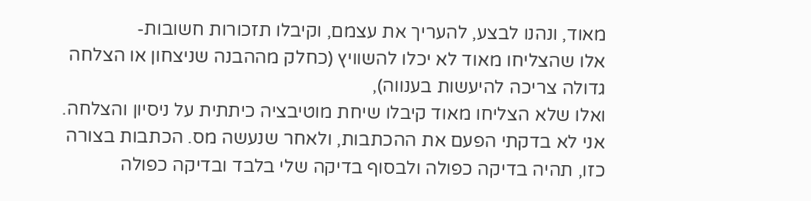מאוד, ונהנו לבצע, להעריך את עצמם, וקיבלו תזכורות חשובות-
אלו שהצליחו מאוד לא יכלו להשוויץ (כחלק מההבנה שניצחון או הצלחה גדולה צריכה להיעשות בענווה),
ואלו שלא הצליחו מאוד קיבלו שיחת מוטיבציה כיתתית על ניסיון והצלחה.
אני לא בדקתי הפעם את ההכתבות, ולאחר שנעשה מס. הכתבות בצורה כזו, תהיה בדיקה כפולה ולבסוף בדיקה שלי בלבד ובדיקה כפולה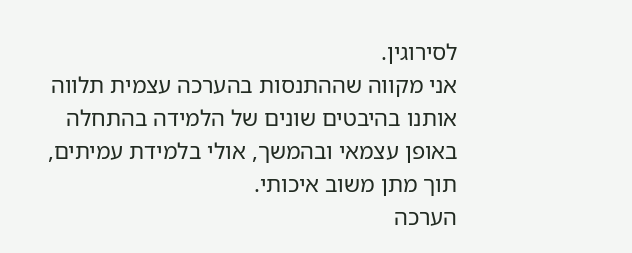לסירוגין.
אני מקווה שההתנסות בהערכה עצמית תלווה אותנו בהיבטים שונים של הלמידה בהתחלה באופן עצמאי ובהמשך, אולי בלמידת עמיתים, תוך מתן משוב איכותי.
הערכה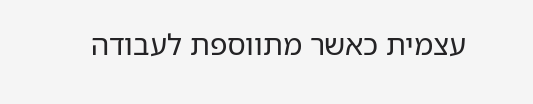עצמית כאשר מתווספת לעבודה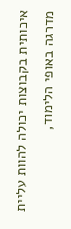איכותית בקבוצות יכולה להוות עליית מדרגה באופי הלימוד,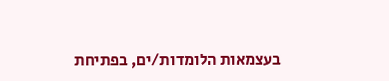בעצמאות הלומדות/ים, בפתיחת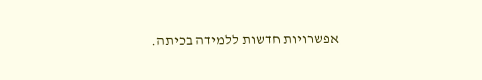אפשרויות חדשות ללמידה בכיתה.